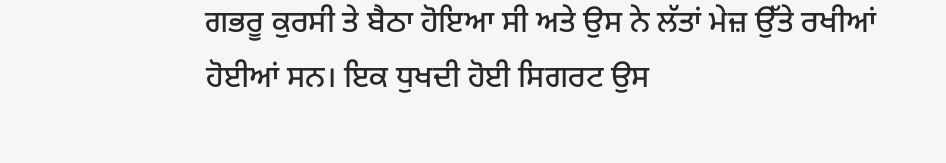ਗਭਰੂ ਕੁਰਸੀ ਤੇ ਬੈਠਾ ਹੋਇਆ ਸੀ ਅਤੇ ਉਸ ਨੇ ਲੱਤਾਂ ਮੇਜ਼ ਉੱਤੇ ਰਖੀਆਂ ਹੋਈਆਂ ਸਨ। ਇਕ ਧੁਖਦੀ ਹੋਈ ਸਿਗਰਟ ਉਸ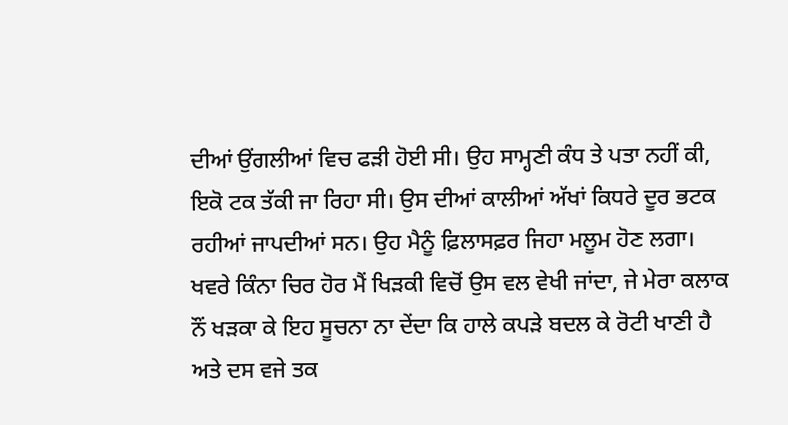ਦੀਆਂ ਉਂਗਲੀਆਂ ਵਿਚ ਫੜੀ ਹੋਈ ਸੀ। ਉਹ ਸਾਮ੍ਹਣੀ ਕੰਧ ਤੇ ਪਤਾ ਨਹੀਂ ਕੀ, ਇਕੋ ਟਕ ਤੱਕੀ ਜਾ ਰਿਹਾ ਸੀ। ਉਸ ਦੀਆਂ ਕਾਲੀਆਂ ਅੱਖਾਂ ਕਿਧਰੇ ਦੂਰ ਭਟਕ ਰਹੀਆਂ ਜਾਪਦੀਆਂ ਸਨ। ਉਹ ਮੈਨੂੰ ਫ਼ਿਲਾਸਫ਼ਰ ਜਿਹਾ ਮਲੂਮ ਹੋਣ ਲਗਾ। ਖਵਰੇ ਕਿੰਨਾ ਚਿਰ ਹੋਰ ਮੈਂ ਖਿੜਕੀ ਵਿਚੋਂ ਉਸ ਵਲ ਵੇਖੀ ਜਾਂਦਾ, ਜੇ ਮੇਰਾ ਕਲਾਕ ਨੌਂ ਖੜਕਾ ਕੇ ਇਹ ਸੂਚਨਾ ਨਾ ਦੇਂਦਾ ਕਿ ਹਾਲੇ ਕਪੜੇ ਬਦਲ ਕੇ ਰੋਟੀ ਖਾਣੀ ਹੈ ਅਤੇ ਦਸ ਵਜੇ ਤਕ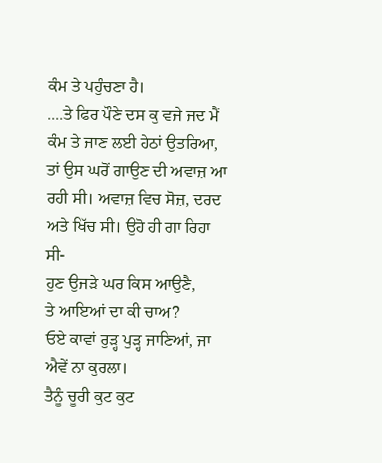ਕੰਮ ਤੇ ਪਹੁੰਚਣਾ ਹੈ।
....ਤੇ ਫਿਰ ਪੌਣੇ ਦਸ ਕੁ ਵਜੇ ਜਦ ਮੈਂ ਕੰਮ ਤੇ ਜਾਣ ਲਈ ਹੇਠਾਂ ਉਤਰਿਆ, ਤਾਂ ਉਸ ਘਰੋਂ ਗਾਉਣ ਦੀ ਅਵਾਜ਼ ਆ ਰਹੀ ਸੀ। ਅਵਾਜ਼ ਵਿਚ ਸੋਜ਼, ਦਰਦ ਅਤੇ ਖਿੱਚ ਸੀ। ਉਹੋ ਹੀ ਗਾ ਰਿਹਾ ਸੀ-
ਹੁਣ ਉਜੜੇ ਘਰ ਕਿਸ ਆਉਣੈ,
ਤੇ ਆਇਆਂ ਦਾ ਕੀ ਚਾਅ?
ਓਏ ਕਾਵਾਂ ਰੁੜ੍ਹ ਪੁੜ੍ਹ ਜਾਣਿਆਂ, ਜਾ ਐਵੇਂ ਨਾ ਕੁਰਲਾ।
ਤੈਨੂੰ ਚੂਰੀ ਕੁਟ ਕੁਟ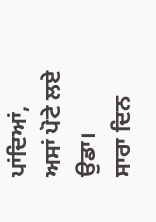ਪਾਂਦਿਆਂ, ਅਸਾਂ ਪੋਟੇ ਲਏ ਉਡਾ।
ਸਾਰਾ ਦਿਨ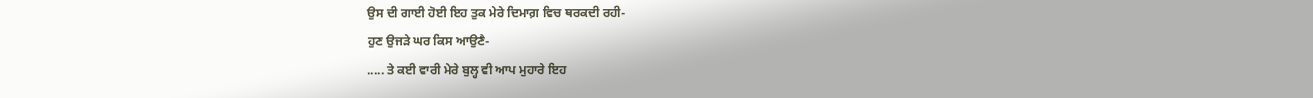ਉਸ ਦੀ ਗਾਈ ਹੋਈ ਇਹ ਤੁਕ ਮੇਰੇ ਦਿਮਾਗ਼ ਵਿਚ ਥਰਕਦੀ ਰਹੀ-
ਹੁਣ ਉਜੜੇ ਘਰ ਕਿਸ ਆਉਣੈ-
..... ਤੇ ਕਈ ਵਾਰੀ ਮੇਰੇ ਬੁਲ੍ਹ ਵੀ ਆਪ ਮੁਹਾਰੇ ਇਹ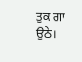ਤੁਕ ਗਾ ਉਠੇ।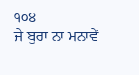੧੦੪
ਜੇ ਬੁਰਾ ਨਾ ਮਨਾਵੇਂ